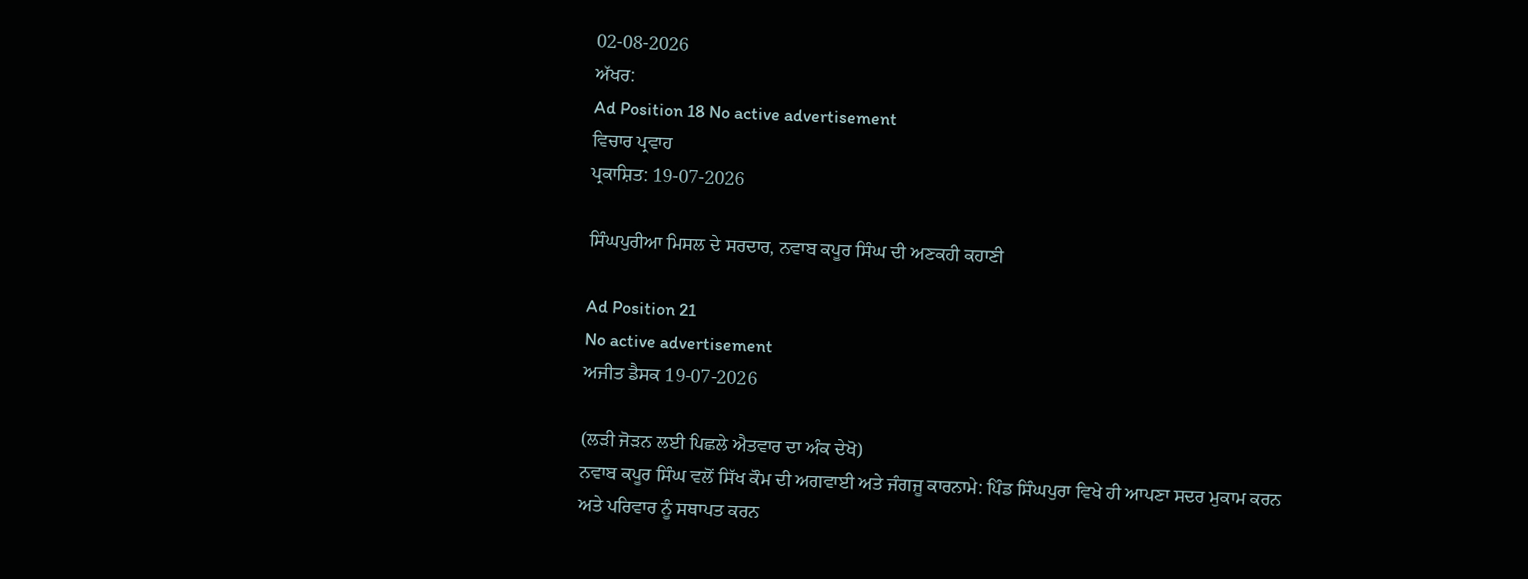02-08-2026
ਅੱਖਰ:
Ad Position 18 No active advertisement
ਵਿਚਾਰ ਪ੍ਰਵਾਹ
ਪ੍ਰਕਾਸ਼ਿਤ: 19-07-2026

ਸਿੰਘਪੁਰੀਆ ਮਿਸਲ ਦੇ ਸਰਦਾਰ, ਨਵਾਬ ਕਪੂਰ ਸਿੰਘ ਦੀ ਅਣਕਹੀ ਕਹਾਣੀ

Ad Position 21
No active advertisement
ਅਜੀਤ ਡੈਸਕ 19-07-2026

(ਲੜੀ ਜੋੜਨ ਲਈ ਪਿਛਲੇ ਐਤਵਾਰ ਦਾ ਅੰਕ ਦੇਖੋ)
ਨਵਾਬ ਕਪੂਰ ਸਿੰਘ ਵਲੋਂ ਸਿੱਖ ਕੌਮ ਦੀ ਅਗਵਾਈ ਅਤੇ ਜੰਗਜੂ ਕਾਰਨਾਮੇ: ਪਿੰਡ ਸਿੰਘਪੁਰਾ ਵਿਖੇ ਹੀ ਆਪਣਾ ਸਦਰ ਮੁਕਾਮ ਕਰਨ ਅਤੇ ਪਰਿਵਾਰ ਨੂੰ ਸਥਾਪਤ ਕਰਨ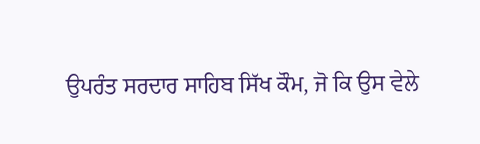ਉਪਰੰਤ ਸਰਦਾਰ ਸਾਹਿਬ ਸਿੱਖ ਕੌਮ, ਜੋ ਕਿ ਉਸ ਵੇਲੇ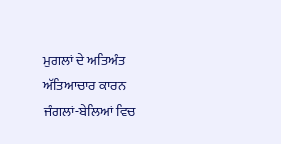ਮੁਗਲਾਂ ਦੇ ਅਤਿਅੰਤ ਅੱਤਿਆਚਾਰ ਕਾਰਨ ਜੰਗਲਾਂ-ਬੇਲਿਆਂ ਵਿਚ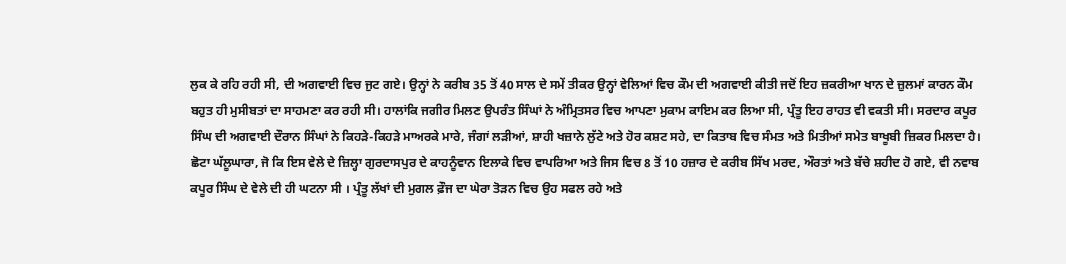ਲੁਕ ਕੇ ਰਹਿ ਰਹੀ ਸੀ, ਦੀ ਅਗਵਾਈ ਵਿਚ ਜੁਟ ਗਏ। ਉਨ੍ਹਾਂ ਨੇ ਕਰੀਬ 35 ਤੋਂ 40 ਸਾਲ ਦੇ ਸਮੇਂ ਤੀਕਰ ਉਨ੍ਹਾਂ ਵੇਲਿਆਂ ਵਿਚ ਕੌਮ ਦੀ ਅਗਵਾਈ ਕੀਤੀ ਜਦੋਂ ਇਹ ਜ਼ਕਰੀਆ ਖਾਨ ਦੇ ਜ਼ੁਲਮਾਂ ਕਾਰਨ ਕੌਮ ਬਹੁਤ ਹੀ ਮੁਸੀਬਤਾਂ ਦਾ ਸਾਹਮਣਾ ਕਰ ਰਹੀ ਸੀ। ਹਾਲਾਂਕਿ ਜਗੀਰ ਮਿਲਣ ਉਪਰੰਤ ਸਿੰਘਾਂ ਨੇ ਅੰਮ੍ਰਿਤਸਰ ਵਿਚ ਆਪਣਾ ਮੁਕਾਮ ਕਾਇਮ ਕਰ ਲਿਆ ਸੀ, ਪ੍ਰੰਤੂ ਇਹ ਰਾਹਤ ਵੀ ਵਕਤੀ ਸੀ। ਸਰਦਾਰ ਕਪੂਰ ਸਿੰਘ ਦੀ ਅਗਵਾਈ ਦੌਰਾਨ ਸਿੰਘਾਂ ਨੇ ਕਿਹੜੇ-ਕਿਹੜੇ ਮਾਅਰਕੇ ਮਾਰੇ, ਜੰਗਾਂ ਲੜੀਆਂ, ਸ਼ਾਹੀ ਖਜ਼ਾਨੇ ਲੁੱਟੇ ਅਤੇ ਹੋਰ ਕਸ਼ਟ ਸਹੇ, ਦਾ ਕਿਤਾਬ ਵਿਚ ਸੰਮਤ ਅਤੇ ਮਿਤੀਆਂ ਸਮੇਤ ਬਾਖੂਬੀ ਜ਼ਿਕਰ ਮਿਲਦਾ ਹੈ। ਛੋਟਾ ਘੱਲੂਘਾਰਾ, ਜੋ ਕਿ ਇਸ ਵੇਲੇ ਦੇ ਜ਼ਿਲ੍ਹਾ ਗੁਰਦਾਸਪੁਰ ਦੇ ਕਾਹਨੂੰਵਾਨ ਇਲਾਕੇ ਵਿਚ ਵਾਪਰਿਆ ਅਤੇ ਜਿਸ ਵਿਚ 8 ਤੋਂ 10 ਹਜ਼ਾਰ ਦੇ ਕਰੀਬ ਸਿੱਖ ਮਰਦ, ਔਰਤਾਂ ਅਤੇ ਬੱਚੇ ਸ਼ਹੀਦ ਹੋ ਗਏ, ਵੀ ਨਵਾਬ ਕਪੂਰ ਸਿੰਘ ਦੇ ਵੇਲੇ ਦੀ ਹੀ ਘਟਨਾ ਸੀ । ਪ੍ਰੰਤੂ ਲੱਖਾਂ ਦੀ ਮੁਗਲ ਫ਼ੌਜ ਦਾ ਘੇਰਾ ਤੋੜਨ ਵਿਚ ਉਹ ਸਫਲ ਰਹੇ ਅਤੇ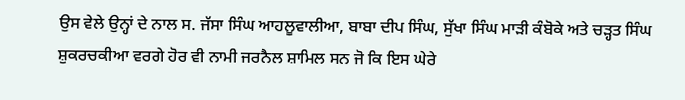ਉਸ ਵੇਲੇ ਉਨ੍ਹਾਂ ਦੇ ਨਾਲ ਸ. ਜੱਸਾ ਸਿੰਘ ਆਹਲੂਵਾਲੀਆ, ਬਾਬਾ ਦੀਪ ਸਿੰਘ, ਸੁੱਖਾ ਸਿੰਘ ਮਾੜੀ ਕੰਬੋਕੇ ਅਤੇ ਚੜ੍ਹਤ ਸਿੰਘ ਸ਼ੁਕਰਚਕੀਆ ਵਰਗੇ ਹੋਰ ਵੀ ਨਾਮੀ ਜਰਨੈਲ ਸ਼ਾਮਿਲ ਸਨ ਜੋ ਕਿ ਇਸ ਘੇਰੇ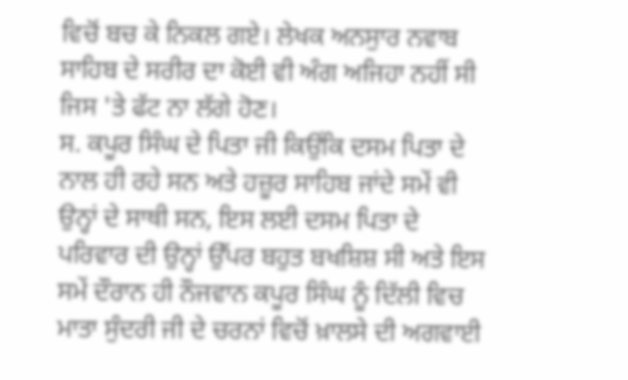ਵਿਚੋਂ ਬਚ ਕੇ ਨਿਕਲ ਗਏ। ਲੇਖਕ ਅਨਸੁਾਰ ਨਵਾਬ ਸਾਹਿਬ ਦੇ ਸਰੀਰ ਦਾ ਕੋਈ ਵੀ ਅੰਗ ਅਜਿਹਾ ਨਹੀਂ ਸੀ ਜਿਸ 'ਤੇ ਫੱਟ ਨਾ ਲੱਗੇ ਹੋਣ।
ਸ. ਕਪੂਰ ਸਿੰਘ ਦੇ ਪਿਤਾ ਜੀ ਕਿਉਂਕਿ ਦਸਮ ਪਿਤਾ ਦੇ ਨਾਲ ਹੀ ਰਹੇ ਸਨ ਅਤੇ ਹਜ਼ੂਰ ਸਾਹਿਬ ਜਾਂਦੇ ਸਮੇਂ ਵੀ ਉਨ੍ਹਾਂ ਦੇ ਸਾਥੀ ਸਨ, ਇਸ ਲਈ ਦਸਮ ਪਿਤਾ ਦੇ ਪਰਿਵਾਰ ਦੀ ਉਨ੍ਹਾਂ ਉੱਪਰ ਬਹੁਤ ਬਖਸ਼ਿਸ਼ ਸੀ ਅਤੇ ਇਸ ਸਮੇਂ ਦੌਰਾਨ ਹੀ ਨੌਜਵਾਨ ਕਪੂਰ ਸਿੰਘ ਨੂੰ ਦਿੱਲੀ ਵਿਚ ਮਾਤਾ ਸੁੰਦਰੀ ਜੀ ਦੇ ਚਰਨਾਂ ਵਿਚੋਂ ਖ਼ਾਲਸੇ ਦੀ ਅਗਵਾਈ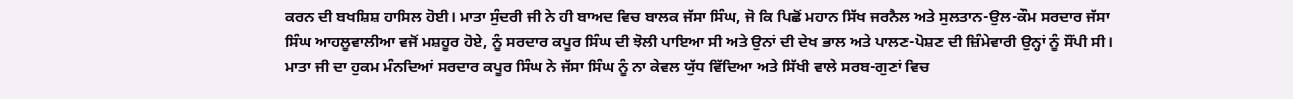ਕਰਨ ਦੀ ਬਖਸ਼ਿਸ਼ ਹਾਸਿਲ ਹੋਈ। ਮਾਤਾ ਸੁੰਦਰੀ ਜੀ ਨੇ ਹੀ ਬਾਅਦ ਵਿਚ ਬਾਲਕ ਜੱਸਾ ਸਿੰਘ, ਜੋ ਕਿ ਪਿਛੋਂ ਮਹਾਨ ਸਿੱਖ ਜਰਨੈਲ ਅਤੇ ਸੁਲਤਾਨ-ਉਲ-ਕੌਮ ਸਰਦਾਰ ਜੱਸਾ ਸਿੰਘ ਆਹਲੂਵਾਲੀਆ ਵਜੋਂ ਮਸ਼ਹੂਰ ਹੋਏ, ਨੂੰ ਸਰਦਾਰ ਕਪੂਰ ਸਿੰਘ ਦੀ ਝੋਲੀ ਪਾਇਆ ਸੀ ਅਤੇ ਉਨਾਂ ਦੀ ਦੇਖ ਭਾਲ ਅਤੇ ਪਾਲਣ-ਪੋਸ਼ਣ ਦੀ ਜ਼ਿੰਮੇਵਾਰੀ ਉਨ੍ਹਾਂ ਨੂੰ ਸੌਂਪੀ ਸੀ। ਮਾਤਾ ਜੀ ਦਾ ਹੁਕਮ ਮੰਨਦਿਆਂ ਸਰਦਾਰ ਕਪੂਰ ਸਿੰਘ ਨੇ ਜੱਸਾ ਸਿੰਘ ਨੂੰ ਨਾ ਕੇਵਲ ਯੁੱਧ ਵਿੱਦਿਆ ਅਤੇ ਸਿੱਖੀ ਵਾਲੇ ਸਰਬ-ਗੁਣਾਂ ਵਿਚ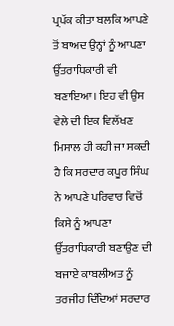ਪ੍ਰਪੱਕ ਕੀਤਾ ਬਲਕਿ ਆਪਣੇ ਤੋਂ ਬਾਅਦ ਉਨ੍ਹਾਂ ਨੂੰ ਆਪਣਾ ਉੱਤਰਾਧਿਕਾਰੀ ਵੀ ਬਣਾਇਆ। ਇਹ ਵੀ ਉਸ ਵੇਲੇ ਦੀ ਇਕ ਵਿਲੱਖਣ ਮਿਸਾਲ ਹੀ ਕਹੀ ਜਾ ਸਕਦੀ ਹੈ ਕਿ ਸਰਦਾਰ ਕਪੂਰ ਸਿੰਘ ਨੇ ਆਪਣੇ ਪਰਿਵਾਰ ਵਿਚੋਂ ਕਿਸੇ ਨੂੰ ਆਪਣਾ ਉੱਤਰਾਧਿਕਾਰੀ ਬਣਾਉਣ ਦੀ ਬਜਾਏ ਕਾਬਲੀਅਤ ਨੂੰ ਤਰਜੀਹ ਦਿੰਦਿਆਂ ਸਰਦਾਰ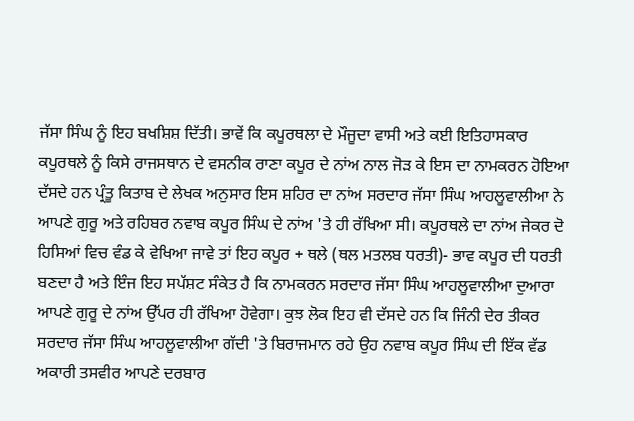ਜੱਸਾ ਸਿੰਘ ਨੂੰ ਇਹ ਬਖਸ਼ਿਸ਼ ਦਿੱਤੀ। ਭਾਵੇਂ ਕਿ ਕਪੂਰਥਲਾ ਦੇ ਮੌਜੂਦਾ ਵਾਸੀ ਅਤੇ ਕਈ ਇਤਿਹਾਸਕਾਰ ਕਪੂਰਥਲੇ ਨੂੰ ਕਿਸੇ ਰਾਜਸਥਾਨ ਦੇ ਵਸਨੀਕ ਰਾਣਾ ਕਪੂਰ ਦੇ ਨਾਂਅ ਨਾਲ ਜੋੜ ਕੇ ਇਸ ਦਾ ਨਾਮਕਰਨ ਹੋਇਆ ਦੱਸਦੇ ਹਨ ਪ੍ਰੰਤੂ ਕਿਤਾਬ ਦੇ ਲੇਖਕ ਅਨੁਸਾਰ ਇਸ ਸ਼ਹਿਰ ਦਾ ਨਾਂਅ ਸਰਦਾਰ ਜੱਸਾ ਸਿੰਘ ਆਹਲੂਵਾਲੀਆ ਨੇ ਆਪਣੇ ਗੁਰੂ ਅਤੇ ਰਹਿਬਰ ਨਵਾਬ ਕਪੂਰ ਸਿੰਘ ਦੇ ਨਾਂਅ 'ਤੇ ਹੀ ਰੱਖਿਆ ਸੀ। ਕਪੂਰਥਲੇ ਦਾ ਨਾਂਅ ਜੇਕਰ ਦੋ ਹਿਸਿਆਂ ਵਿਚ ਵੰਡ ਕੇ ਵੇਖਿਆ ਜਾਵੇ ਤਾਂ ਇਹ ਕਪੂਰ + ਥਲੇ (ਥਲ ਮਤਲਬ ਧਰਤੀ)- ਭਾਵ ਕਪੂਰ ਦੀ ਧਰਤੀ ਬਣਦਾ ਹੈ ਅਤੇ ਇੰਜ ਇਹ ਸਪੱਸ਼ਟ ਸੰਕੇਤ ਹੈ ਕਿ ਨਾਮਕਰਨ ਸਰਦਾਰ ਜੱਸਾ ਸਿੰਘ ਆਹਲੂਵਾਲੀਆ ਦੁਆਰਾ ਆਪਣੇ ਗੁਰੂ ਦੇ ਨਾਂਅ ਉੱਪਰ ਹੀ ਰੱਖਿਆ ਹੋਵੇਗਾ। ਕੁਝ ਲੋਕ ਇਹ ਵੀ ਦੱਸਦੇ ਹਨ ਕਿ ਜਿੰਨੀ ਦੇਰ ਤੀਕਰ ਸਰਦਾਰ ਜੱਸਾ ਸਿੰਘ ਆਹਲੂਵਾਲੀਆ ਗੱਦੀ 'ਤੇ ਬਿਰਾਜਮਾਨ ਰਹੇ ਉਹ ਨਵਾਬ ਕਪੂਰ ਸਿੰਘ ਦੀ ਇੱਕ ਵੱਡ ਅਕਾਰੀ ਤਸਵੀਰ ਆਪਣੇ ਦਰਬਾਰ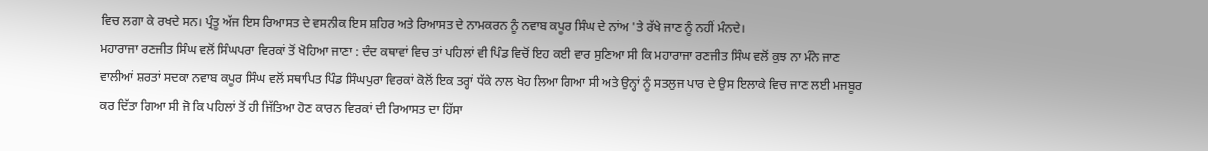ਵਿਚ ਲਗਾ ਕੇ ਰਖਦੇ ਸਨ। ਪ੍ਰੰਤੂ ਅੱਜ ਇਸ ਰਿਆਸਤ ਦੇ ਵਸਨੀਕ ਇਸ ਸ਼ਹਿਰ ਅਤੇ ਰਿਆਸਤ ਦੇ ਨਾਮਕਰਨ ਨੂੰ ਨਵਾਬ ਕਪੂਰ ਸਿੰਘ ਦੇ ਨਾਂਅ 'ਤੇ ਰੱਖੇ ਜਾਣ ਨੂੰ ਨਹੀਂ ਮੰਨਦੇ।
ਮਹਾਰਾਜਾ ਰਣਜੀਤ ਸਿੰਘ ਵਲੋਂ ਸਿੰਘਪਰਾ ਵਿਰਕਾਂ ਤੋਂ ਖੋਹਿਆ ਜਾਣਾ : ਦੰਦ ਕਥਾਵਾਂ ਵਿਚ ਤਾਂ ਪਹਿਲਾਂ ਵੀ ਪਿੰਡ ਵਿਚੋਂ ਇਹ ਕਈ ਵਾਰ ਸੁਣਿਆ ਸੀ ਕਿ ਮਹਾਰਾਜਾ ਰਣਜੀਤ ਸਿੰਘ ਵਲੋਂ ਕੁਝ ਨਾ ਮੰਨੇ ਜਾਣ ਵਾਲੀਆਂ ਸ਼ਰਤਾਂ ਸਦਕਾ ਨਵਾਬ ਕਪੂਰ ਸਿੰਘ ਵਲੋਂ ਸਥਾਪਿਤ ਪਿੰਡ ਸਿੰਘਪੁਰਾ ਵਿਰਕਾਂ ਕੋਲੋਂ ਇਕ ਤਰ੍ਹਾਂ ਧੱਕੇ ਨਾਲ ਖੋਹ ਲਿਆ ਗਿਆ ਸੀ ਅਤੇ ਉਨ੍ਹਾਂ ਨੂੰ ਸਤਲੁਜ ਪਾਰ ਦੇ ਉਸ ਇਲਾਕੇ ਵਿਚ ਜਾਣ ਲਈ ਮਜਬੂਰ ਕਰ ਦਿੱਤਾ ਗਿਆ ਸੀ ਜੋ ਕਿ ਪਹਿਲਾਂ ਤੋਂ ਹੀ ਜਿੱਤਿਆ ਹੋਣ ਕਾਰਨ ਵਿਰਕਾਂ ਦੀ ਰਿਆਸਤ ਦਾ ਹਿੱਸਾ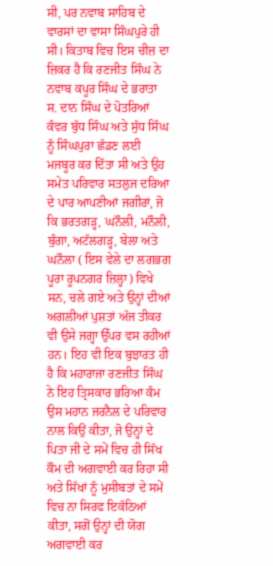ਸੀ, ਪਰ ਨਵਾਬ ਸਾਹਿਬ ਦੇ ਵਾਰਸਾਂ ਦਾ ਵਾਸਾ ਸਿੰਘਪੁਰੇ ਹੀ ਸੀ। ਕਿਤਾਬ ਵਿਚ ਇਸ ਚੀਜ਼ ਦਾ ਜ਼ਿਕਰ ਹੈ ਕਿ ਰਣਜੀਤ ਸਿੰਘ ਨੇ ਨਵਾਬ ਕਪੂਰ ਸਿੰਘ ਦੇ ਭਰਾਤਾ ਸ. ਦਾਨ ਸਿੰਘ ਦੇ ਪੋਤਰਿਆਂ ਕੰਵਰ ਬੁੱਧ ਸਿੰਘ ਅਤੇ ਸੁੱਧ ਸਿੰਘ ਨੂੰ ਸਿੰਘਪੁਰਾ ਛੱਡਣ ਲਈ ਮਜਬੂਰ ਕਰ ਦਿੱਤਾ ਸੀ ਅਤੇ ਉਹ ਸਮੇਤ ਪਰਿਵਾਰ ਸਤਲੁਜ ਦਰਿਆ ਦੇ ਪਾਰ ਆਪਣੀਆਂ ਜਗੀਰਾਂ, ਜੋ ਕਿ ਭਰਤਗੜ੍ਹ, ਘਨੌਲੀ, ਮਨੌਲੀ, ਬੁੰਗਾ, ਅਟੱਲਗੜ੍ਹ, ਬੇਲਾ ਅਤੇ ਘਨੌਲਾ ( ਇਸ ਵੇਲੇ ਦਾ ਲਗਭਗ ਪੂਰਾ ਰੂਪਨਗਰ ਜ਼ਿਲ੍ਹਾ) ਵਿਖੇ ਸਨ, ਚਲੇ ਗਏ ਅਤੇ ਉਨ੍ਹਾਂ ਦੀਆਂ ਅਗਲੀਆਂ ਪੁਸ਼ਤਾਂ ਅੱਜ ਤੀਕਰ ਵੀ ਉਸੇ ਜਗ੍ਹਾ ਉੱਪਰ ਵਸ ਰਹੀਆਂ ਹਨ। ਇਹ ਵੀ ਇਕ ਬੁਝਾਰਤ ਹੀ ਹੈ ਕਿ ਮਹਾਰਾਜਾ ਰਣਜੀਤ ਸਿੰਘ ਨੇ ਇਹ ਤ੍ਰਿਸਕਾਰ ਭਰਿਆ ਕੰਮ ਉਸ ਮਹਾਨ ਜਰਨੈਲ ਦੇ ਪਰਿਵਾਰ ਨਾਲ ਕਿਉਂ ਕੀਤਾ, ਜੋ ਉਨ੍ਹਾਂ ਦੇ ਪਿਤਾ ਜੀ ਦੇ ਸਮੇਂ ਵਿਚ ਹੀ ਸਿੱਖ ਕੌਮ ਦੀ ਅਗਵਾਈ ਕਰ ਰਿਹਾ ਸੀ ਅਤੇ ਸਿੱਖਾਂ ਨੂੰ ਮੁਸੀਬਤਾਂ ਦੇ ਸਮੇਂ ਵਿਚ ਨਾ ਸਿਰਫ ਇਕੱਠਿਆਂ ਕੀਤਾ, ਸਗੋਂ ਉਨ੍ਹਾਂ ਦੀ ਯੋਗ ਅਗਵਾਈ ਕਰ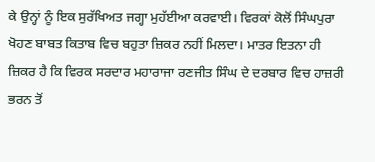ਕੇ ਉਨ੍ਹਾਂ ਨੂੰ ਇਕ ਸੁਰੱਖਿਅਤ ਜਗ੍ਹਾ ਮੁਹੱਈਆ ਕਰਵਾਈ। ਵਿਰਕਾਂ ਕੋਲੋਂ ਸਿੰਘਪੁਰਾ ਖੋਹਣ ਬਾਬਤ ਕਿਤਾਬ ਵਿਚ ਬਹੁਤਾ ਜ਼ਿਕਰ ਨਹੀਂ ਮਿਲਦਾ। ਮਾਤਰ ਇਤਨਾ ਹੀ ਜ਼ਿਕਰ ਹੈ ਕਿ ਵਿਰਕ ਸਰਦਾਰ ਮਹਾਰਾਜਾ ਰਣਜੀਤ ਸਿੰਘ ਦੇ ਦਰਬਾਰ ਵਿਚ ਹਾਜ਼ਰੀ ਭਰਨ ਤੋਂ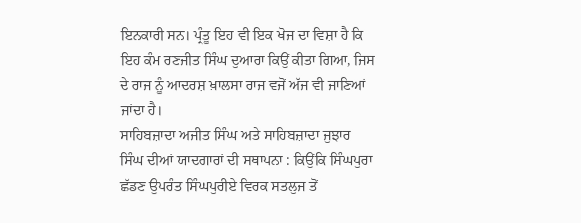ਇਨਕਾਰੀ ਸਨ। ਪ੍ਰੰਤੂ ਇਹ ਵੀ ਇਕ ਖੋਜ ਦਾ ਵਿਸ਼ਾ ਹੈ ਕਿ ਇਹ ਕੰਮ ਰਣਜੀਤ ਸਿੰਘ ਦੁਆਰਾ ਕਿਉਂ ਕੀਤਾ ਗਿਆ, ਜਿਸ ਦੇ ਰਾਜ ਨੂੰ ਆਦਰਸ਼ ਖ਼ਾਲਸਾ ਰਾਜ ਵਜੋਂ ਅੱਜ ਵੀ ਜਾਣਿਆਂ ਜਾਂਦਾ ਹੈ।
ਸਾਹਿਬਜ਼ਾਦਾ ਅਜੀਤ ਸਿੰਘ ਅਤੇ ਸਾਹਿਬਜ਼ਾਦਾ ਜੁਝਾਰ ਸਿੰਘ ਦੀਆਂ ਯਾਦਗਾਰਾਂ ਦੀ ਸਥਾਪਨਾ : ਕਿਉਂਕਿ ਸਿੰਘਪੁਰਾ ਛੱਡਣ ਉਪਰੰਤ ਸਿੰਘਪੁਰੀਏ ਵਿਰਕ ਸਤਲੁਜ ਤੋਂ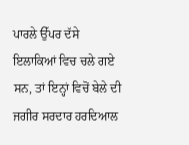ਪਾਰਲੇ ਉੱਪਰ ਦੱਸੇ ਇਲਾਕਿਆਂ ਵਿਚ ਚਲੇ ਗਏ ਸਨ, ਤਾਂ ਇਨ੍ਹਾਂ ਵਿਚੋਂ ਬੇਲੇ ਦੀ ਜਗੀਰ ਸਰਦਾਰ ਹਰਦਿਆਲ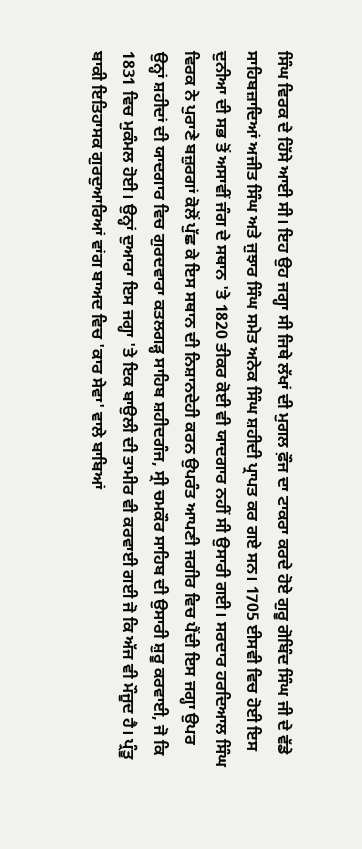ਸਿੰਘ ਵਿਰਕ ਦੇ ਹਿੱਸੇ ਆਈ ਸੀ। ਇਹ ਉਹ ਜਗ੍ਹਾ ਸੀ ਜਿਥੇ ਲੱਖਾਂ ਦੀ ਮੁਗਲ ਫ਼ੌਜ ਦਾ ਟਾਕਰਾ ਕਰਦੇ ਹੋਏ ਗੁਰੂ ਗੋਬਿੰਦ ਸਿੰਘ ਜੀ ਦੇ ਵੱਡੇ ਸਾਹਿਬਜ਼ਾਦਿਆਂ ਅਜੀਤ ਸਿੰਘ ਅਤੇ ਜੁਝਾਰ ਸਿੰਘ ਸਮੇਤ ਅਨੇਕ ਸਿੰਘ ਸ਼ਹੀਦੀ ਪ੍ਰਾਪਤ ਕਰ ਗਏ ਸਨ। 1705 ਈਸਵੀ ਵਿਚ ਹੋਈ ਇਸ ਦੁਨੀਆ ਦੀ ਸਭ ਤੋਂ ਅਸਾਵੀਂ ਜੰਗ ਦੇ ਸਥਾਨ 'ਤੇ 1820 ਤੀਕਰ ਕੋਈ ਵੀ ਯਾਦਗਾਰ ਨਹੀਂ ਸੀ ਉਸਾਰੀ ਗਈ। ਸਰਦਾਰ ਹਰਦਿਆਲ ਸਿੰਘ ਵਿਰਕ ਨੇ ਪੁਰਾਣੇ ਬਜ਼ੁਰਗਾਂ ਕੋਲੋਂ ਪੁੱਛ ਕੇ ਇਸ ਸਥਾਨ ਦੀ ਨਿਸ਼ਾਨਦੇਹੀ ਕਰਨ ਉਪਰੰਤ ਆਪਣੀ ਜਗੀਰ ਵਿਚ ਪੈਂਦੀ ਇਸ ਜਗ੍ਹਾ ਉਪਰ ਉਨ੍ਹਾਂ ਸ਼ਹੀਦਾਂ ਦੀ ਯਾਦਗਾਰ ਵਿਚ ਗੁਰਦਵਾਰਾ ਕਤਲਗੜ੍ਹ ਸਾਹਿਬ ਸ਼ਹੀਦਗੰਜ, ਸ੍ਰੀ ਚਮਕੌਰ ਸਾਹਿਬ ਦੀ ਉਸਾਰੀ ਸ਼ੁਰੂ ਕਰਵਾਈ, ਜੋ ਕਿ 1831 ਵਿਚ ਮੁਕੰਮਲ ਹੋਈ। ਉਨ੍ਹਾਂ ਦੁਆਰਾ ਇਸ ਜਗ੍ਹਾ 'ਤੇ ਇਕ ਬਾਉਲੀ ਦੀ ਤਾਮੀਰ ਵੀ ਕਰਵਾਈ ਗਈ ਜੋ ਕਿ ਅੱਜ ਵੀ ਮੌਜੂਦ ਹੈ। ਪ੍ਰੰਤੂ ਬਾਕੀ ਇਤਿਹਾਸਕ ਗੁਰਦੁਆਰਿਆਂ ਵਾਂਗ ਬਾਅਦ ਵਿਚ 'ਕਾਰ ਸੇਵਾ' ਵਾਲੇ ਬਾਬਿਆਂ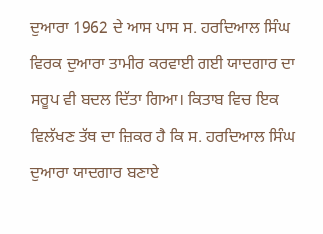ਦੁਆਰਾ 1962 ਦੇ ਆਸ ਪਾਸ ਸ. ਹਰਦਿਆਲ ਸਿੰਘ ਵਿਰਕ ਦੁਆਰਾ ਤਾਮੀਰ ਕਰਵਾਈ ਗਈ ਯਾਦਗਾਰ ਦਾ ਸਰੂਪ ਵੀ ਬਦਲ ਦਿੱਤਾ ਗਿਆ। ਕਿਤਾਬ ਵਿਚ ਇਕ ਵਿਲੱਖਣ ਤੱਥ ਦਾ ਜ਼ਿਕਰ ਹੈ ਕਿ ਸ. ਹਰਦਿਆਲ ਸਿੰਘ ਦੁਆਰਾ ਯਾਦਗਾਰ ਬਣਾਏ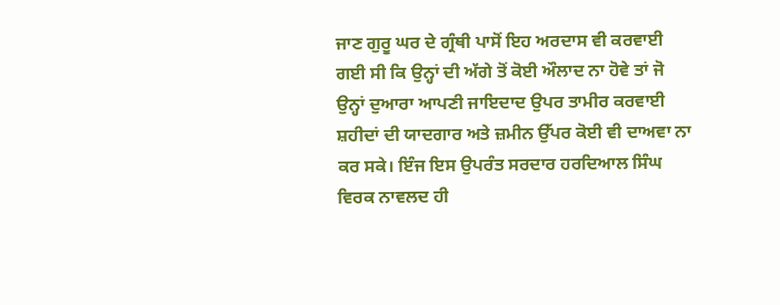ਜਾਣ ਗੁਰੂ ਘਰ ਦੇ ਗ੍ਰੰਥੀ ਪਾਸੋਂ ਇਹ ਅਰਦਾਸ ਵੀ ਕਰਵਾਈ ਗਈ ਸੀ ਕਿ ਉਨ੍ਹਾਂ ਦੀ ਅੱਗੇ ਤੋਂ ਕੋਈ ਔਲਾਦ ਨਾ ਹੋਵੇ ਤਾਂ ਜੋ ਉਨ੍ਹਾਂ ਦੁਆਰਾ ਆਪਣੀ ਜਾਇਦਾਦ ਉਪਰ ਤਾਮੀਰ ਕਰਵਾਈ ਸ਼ਹੀਦਾਂ ਦੀ ਯਾਦਗਾਰ ਅਤੇ ਜ਼ਮੀਨ ਉੱਪਰ ਕੋਈ ਵੀ ਦਾਅਵਾ ਨਾ ਕਰ ਸਕੇ। ਇੰਜ ਇਸ ਉਪਰੰਤ ਸਰਦਾਰ ਹਰਦਿਆਲ ਸਿੰਘ ਵਿਰਕ ਨਾਵਲਦ ਹੀ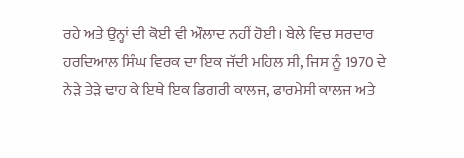ਰਹੇ ਅਤੇ ਉਨ੍ਹਾਂ ਦੀ ਕੋਈ ਵੀ ਔਲਾਦ ਨਹੀਂ ਹੋਈ। ਬੇਲੇ ਵਿਚ ਸਰਦਾਰ ਹਰਦਿਆਲ ਸਿੰਘ ਵਿਰਕ ਦਾ ਇਕ ਜੱਦੀ ਮਹਿਲ ਸੀ, ਜਿਸ ਨੂੰ 1970 ਦੇ ਨੇੜੇ ਤੇੜੇ ਢਾਹ ਕੇ ਇਥੇ ਇਕ ਡਿਗਰੀ ਕਾਲਜ, ਫਾਰਮੇਸੀ ਕਾਲਜ ਅਤੇ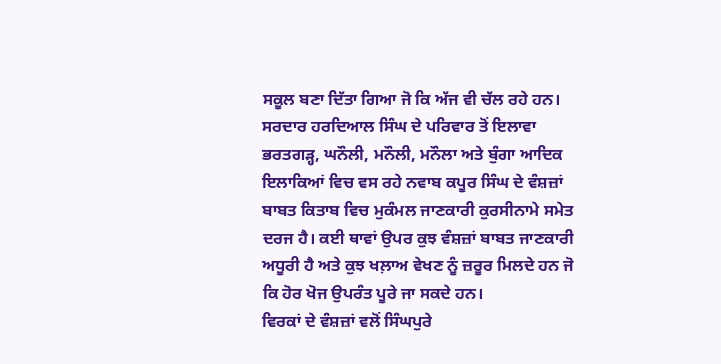ਸਕੂਲ ਬਣਾ ਦਿੱਤਾ ਗਿਆ ਜੋ ਕਿ ਅੱਜ ਵੀ ਚੱਲ ਰਹੇ ਹਨ।
ਸਰਦਾਰ ਹਰਦਿਆਲ ਸਿੰਘ ਦੇ ਪਰਿਵਾਰ ਤੋਂ ਇਲਾਵਾ ਭਰਤਗੜ੍ਹ, ਘਨੌਲੀ, ਮਨੌਲੀ, ਮਨੌਲਾ ਅਤੇ ਬੁੰਗਾ ਆਦਿਕ ਇਲਾਕਿਆਂ ਵਿਚ ਵਸ ਰਹੇ ਨਵਾਬ ਕਪੂਰ ਸਿੰਘ ਦੇ ਵੰਸ਼ਜ਼ਾਂ ਬਾਬਤ ਕਿਤਾਬ ਵਿਚ ਮੁਕੰਮਲ ਜਾਣਕਾਰੀ ਕੁਰਸੀਨਾਮੇ ਸਮੇਤ ਦਰਜ ਹੈ। ਕਈ ਥਾਵਾਂ ਉਪਰ ਕੁਝ ਵੰਸ਼ਜ਼ਾਂ ਬਾਬਤ ਜਾਣਕਾਰੀ ਅਧੂਰੀ ਹੈ ਅਤੇ ਕੁਝ ਖਲ਼ਾਅ ਵੇਖਣ ਨੂੰ ਜ਼ਰੂਰ ਮਿਲਦੇ ਹਨ ਜੋ ਕਿ ਹੋਰ ਖੋਜ ਉਪਰੰਤ ਪੂਰੇ ਜਾ ਸਕਦੇ ਹਨ।
ਵਿਰਕਾਂ ਦੇ ਵੰਸ਼ਜ਼ਾਂ ਵਲੋਂ ਸਿੰਘਪੁਰੇ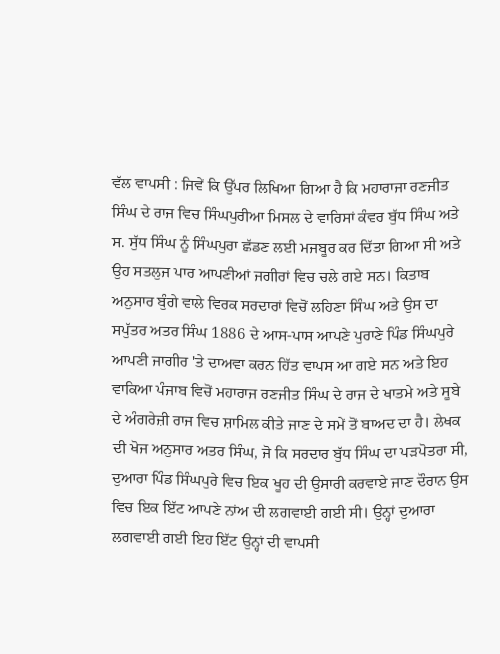ਵੱਲ ਵਾਪਸੀ : ਜਿਵੇਂ ਕਿ ਉੱਪਰ ਲਿਖਿਆ ਗਿਆ ਹੈ ਕਿ ਮਹਾਰਾਜਾ ਰਣਜੀਤ ਸਿੰਘ ਦੇ ਰਾਜ ਵਿਚ ਸਿੰਘਪੁਰੀਆ ਮਿਸਲ ਦੇ ਵਾਰਿਸਾਂ ਕੰਵਰ ਬੁੱਧ ਸਿੰਘ ਅਤੇ ਸ. ਸੁੱਧ ਸਿੰਘ ਨੂੰ ਸਿੰਘਪੁਰਾ ਛੱਡਣ ਲਈ ਮਜਬੂਰ ਕਰ ਦਿੱਤਾ ਗਿਆ ਸੀ ਅਤੇ ਉਹ ਸਤਲੁਜ ਪਾਰ ਆਪਣੀਆਂ ਜਗੀਰਾਂ ਵਿਚ ਚਲੇ ਗਏ ਸਨ। ਕਿਤਾਬ ਅਨੁਸਾਰ ਬੁੰਗੇ ਵਾਲੇ ਵਿਰਕ ਸਰਦਾਰਾਂ ਵਿਚੋਂ ਲਹਿਣਾ ਸਿੰਘ ਅਤੇ ਉਸ ਦਾ ਸਪੁੱਤਰ ਅਤਰ ਸਿੰਘ 1886 ਦੇ ਆਸ-ਪਾਸ ਆਪਣੇ ਪੁਰਾਣੇ ਪਿੰਡ ਸਿੰਘਪੁਰੇ ਆਪਣੀ ਜਾਗੀਰ 'ਤੇ ਦਾਅਵਾ ਕਰਨ ਹਿੱਤ ਵਾਪਸ ਆ ਗਏ ਸਨ ਅਤੇ ਇਹ ਵਾਕਿਆ ਪੰਜਾਬ ਵਿਚੋਂ ਮਹਾਰਾਜ ਰਣਜੀਤ ਸਿੰਘ ਦੇ ਰਾਜ ਦੇ ਖਾਤਮੇ ਅਤੇ ਸੂਬੇ ਦੇ ਅੰਗਰੇਜ਼ੀ ਰਾਜ ਵਿਚ ਸ਼ਾਮਿਲ ਕੀਤੇ ਜਾਣ ਦੇ ਸਮੇਂ ਤੋਂ ਬਾਅਦ ਦਾ ਹੈ। ਲੇਖਕ ਦੀ ਖੋਜ ਅਨੁਸਾਰ ਅਤਰ ਸਿੰਘ, ਜੋ ਕਿ ਸਰਦਾਰ ਬੁੱਧ ਸਿੰਘ ਦਾ ਪੜਪੋਤਰਾ ਸੀ, ਦੁਆਰਾ ਪਿੰਡ ਸਿੰਘਪੁਰੇ ਵਿਚ ਇਕ ਖੂਹ ਦੀ ਉਸਾਰੀ ਕਰਵਾਏ ਜਾਣ ਦੌਰਾਨ ਉਸ ਵਿਚ ਇਕ ਇੱਟ ਆਪਣੇ ਨਾਂਅ ਦੀ ਲਗਵਾਈ ਗਈ ਸੀ। ਉਨ੍ਹਾਂ ਦੁਆਰਾ ਲਗਵਾਈ ਗਈ ਇਹ ਇੱਟ ਉਨ੍ਹਾਂ ਦੀ ਵਾਪਸੀ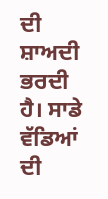ਦੀ ਸ਼ਾਅਦੀ ਭਰਦੀ ਹੈ। ਸਾਡੇ ਵੱਡਿਆਂ ਦੀ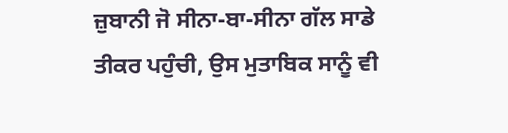ਜ਼ੁਬਾਨੀ ਜੋ ਸੀਨਾ-ਬਾ-ਸੀਨਾ ਗੱਲ ਸਾਡੇ ਤੀਕਰ ਪਹੁੰਚੀ, ਉਸ ਮੁਤਾਬਿਕ ਸਾਨੂੰ ਵੀ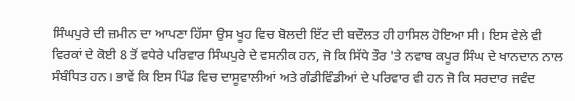ਸਿੰਘਪੁਰੇ ਦੀ ਜ਼ਮੀਨ ਦਾ ਆਪਣਾ ਹਿੱਸਾ ਉਸ ਖੂਹ ਵਿਚ ਬੋਲਦੀ ਇੱਟ ਦੀ ਬਦੌਲਤ ਹੀ ਹਾਸਿਲ ਹੋਇਆ ਸੀ। ਇਸ ਵੇਲੇ ਵੀ ਵਿਰਕਾਂ ਦੇ ਕੋਈ 8 ਤੋਂ ਵਧੇਰੇ ਪਰਿਵਾਰ ਸਿੰਘਪੁਰੇ ਦੇ ਵਸਨੀਕ ਹਨ, ਜੋ ਕਿ ਸਿੱਧੇ ਤੌਰ 'ਤੇ ਨਵਾਬ ਕਪੂਰ ਸਿੰਘ ਦੇ ਖਾਨਦਾਨ ਨਾਲ ਸੰਬੰਧਿਤ ਹਨ। ਭਾਵੇਂ ਕਿ ਇਸ ਪਿੰਡ ਵਿਚ ਦਾਸੂਵਾਲੀਆਂ ਅਤੇ ਗੰਡੀਵਿੰਡੀਆਂ ਦੇ ਪਰਿਵਾਰ ਵੀ ਹਨ ਜੋ ਕਿ ਸਰਦਾਰ ਜਵੰਦ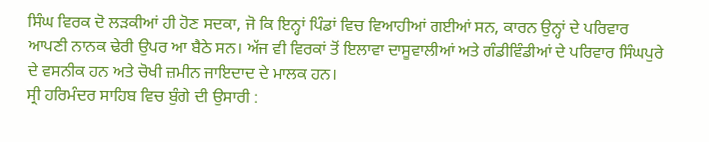ਸਿੰਘ ਵਿਰਕ ਦੋ ਲੜਕੀਆਂ ਹੀ ਹੋਣ ਸਦਕਾ, ਜੋ ਕਿ ਇਨ੍ਹਾਂ ਪਿੰਡਾਂ ਵਿਚ ਵਿਆਹੀਆਂ ਗਈਆਂ ਸਨ, ਕਾਰਨ ਉਨ੍ਹਾਂ ਦੇ ਪਰਿਵਾਰ ਆਪਣੀ ਨਾਨਕ ਢੇਰੀ ਉਪਰ ਆ ਬੈਠੇ ਸਨ। ਅੱਜ ਵੀ ਵਿਰਕਾਂ ਤੋਂ ਇਲਾਵਾ ਦਾਸੂਵਾਲੀਆਂ ਅਤੇ ਗੰਡੀਵਿੰਡੀਆਂ ਦੇ ਪਰਿਵਾਰ ਸਿੰਘਪੁਰੇ ਦੇ ਵਸਨੀਕ ਹਨ ਅਤੇ ਚੋਖੀ ਜ਼ਮੀਨ ਜਾਇਦਾਦ ਦੇ ਮਾਲਕ ਹਨ।
ਸ੍ਰੀ ਹਰਿਮੰਦਰ ਸਾਹਿਬ ਵਿਚ ਬੁੰਗੇ ਦੀ ਉਸਾਰੀ :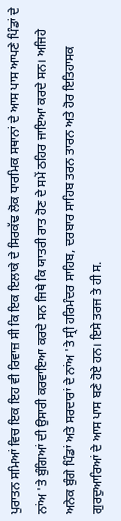ਪੁਰਾਤਨ ਸਮਿਆਂ ਵਿਚ ਇਕ ਇਹ ਵੀ ਰਿਵਾਜ਼ ਸੀ ਕਿ ਇਕ ਇਲਾਕੇ ਦੇ ਸਿਰਕੱਢ ਲੋਕ ਧਾਰਮਿਕ ਸਥਾਨਾਂ ਦੇ ਆਸ ਪਾਸ ਆਪਣੇ ਪਿੰਡਾਂ ਦੇ ਨਾਂਅ 'ਤੇ ਬੁੰਗਿਆਂ ਦੀ ਉਸਾਰੀ ਕਰਵਾਇਆ ਕਰਦੇ ਸਨ ਜਿਥੇ ਕਿ ਯਾਤਰੀ ਰਾਤ ਹੋਣ ਦੇ ਸਮੇਂ ਠਹਿਰ ਜਾਇਆ ਕਰਦੇ ਸਨ। ਅਜਿਹੇ ਅਨੇਕ ਬੁੰਗੇ ਪਿੰਡਾਂ ਅਤੇ ਸਰਦਾਰਾਂ ਦੇ ਨਾਂਅ 'ਤੇ ਸ੍ਰੀ ਹਰਿਮੰਦਰ ਸਾਹਿਬ, ਦਰਬਾਰ ਸਾਹਿਬ ਤਰਨ ਤਾਰਨ ਅਤੇ ਹੋਰ ਇਤਿਹਾਸਕ ਗੁਰਦੁਆਰਿਆਂ ਦੇ ਆਸ ਪਾਸ ਬਣੇ ਹੋਏ ਹਨ। ਇਸੇ ਤਰਜ ਤੇ ਹੀ ਸ.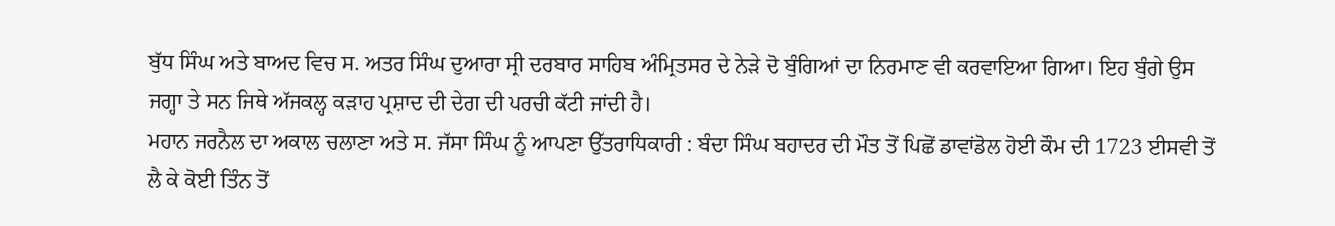ਬੁੱਧ ਸਿੰਘ ਅਤੇ ਬਾਅਦ ਵਿਚ ਸ. ਅਤਰ ਸਿੰਘ ਦੁਆਰਾ ਸ੍ਰੀ ਦਰਬਾਰ ਸਾਹਿਬ ਅੰਮ੍ਰਿਤਸਰ ਦੇ ਨੇੜੇ ਦੋ ਬੁੰਗਿਆਂ ਦਾ ਨਿਰਮਾਣ ਵੀ ਕਰਵਾਇਆ ਗਿਆ। ਇਹ ਬੁੰਗੇ ਉਸ ਜਗ੍ਹਾ ਤੇ ਸਨ ਜਿਥੇ ਅੱਜਕਲ੍ਹ ਕੜਾਹ ਪ੍ਰਸ਼ਾਦ ਦੀ ਦੇਗ ਦੀ ਪਰਚੀ ਕੱਟੀ ਜਾਂਦੀ ਹੈ।
ਮਹਾਨ ਜਰਨੈਲ ਦਾ ਅਕਾਲ ਚਲਾਣਾ ਅਤੇ ਸ. ਜੱਸਾ ਸਿੰਘ ਨੂੰ ਆਪਣਾ ਉੱਤਰਾਧਿਕਾਰੀ : ਬੰਦਾ ਸਿੰਘ ਬਹਾਦਰ ਦੀ ਮੌਤ ਤੋਂ ਪਿਛੋਂ ਡਾਵਾਂਡੋਲ ਹੋਈ ਕੌਮ ਦੀ 1723 ਈਸਵੀ ਤੋਂ ਲੈ ਕੇ ਕੋਈ ਤਿੰਨ ਤੋਂ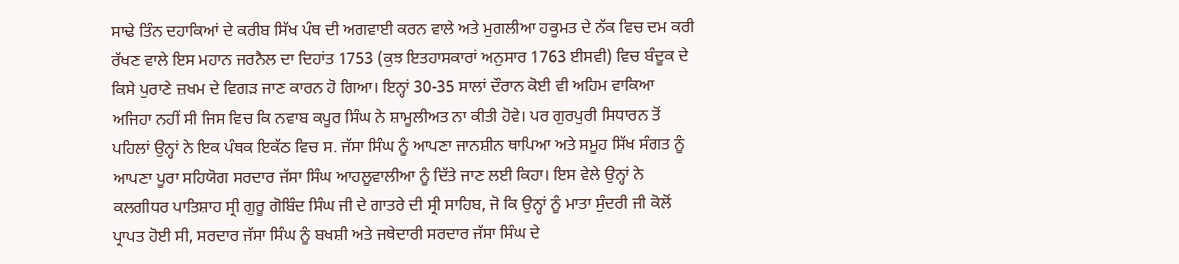ਸਾਢੇ ਤਿੰਨ ਦਹਾਕਿਆਂ ਦੇ ਕਰੀਬ ਸਿੱਖ ਪੰਥ ਦੀ ਅਗਵਾਈ ਕਰਨ ਵਾਲੇ ਅਤੇ ਮੁਗਲੀਆ ਹਕੂਮਤ ਦੇ ਨੱਕ ਵਿਚ ਦਮ ਕਰੀ ਰੱਖਣ ਵਾਲੇ ਇਸ ਮਹਾਨ ਜਰਨੈਲ ਦਾ ਦਿਹਾਂਤ 1753 (ਕੁਝ ਇਤਹਾਸਕਾਰਾਂ ਅਨੁਸਾਰ 1763 ਈਸਵੀ) ਵਿਚ ਬੰਦੂਕ ਦੇ ਕਿਸੇ ਪੁਰਾਣੇ ਜ਼ਖਮ ਦੇ ਵਿਗੜ ਜਾਣ ਕਾਰਨ ਹੋ ਗਿਆ। ਇਨ੍ਹਾਂ 30-35 ਸਾਲਾਂ ਦੌਰਾਨ ਕੋਈ ਵੀ ਅਹਿਮ ਵਾਕਿਆ ਅਜਿਹਾ ਨਹੀਂ ਸੀ ਜਿਸ ਵਿਚ ਕਿ ਨਵਾਬ ਕਪੂਰ ਸਿੰਘ ਨੇ ਸ਼ਾਮੂਲੀਅਤ ਨਾ ਕੀਤੀ ਹੋਵੇ। ਪਰ ਗੁਰਪੁਰੀ ਸਿਧਾਰਨ ਤੋਂ ਪਹਿਲਾਂ ਉਨ੍ਹਾਂ ਨੇ ਇਕ ਪੰਥਕ ਇਕੱਠ ਵਿਚ ਸ. ਜੱਸਾ ਸਿੰਘ ਨੂੰ ਆਪਣਾ ਜਾਨਸ਼ੀਨ ਥਾਪਿਆ ਅਤੇ ਸਮੂਹ ਸਿੱਖ ਸੰਗਤ ਨੂੰ ਆਪਣਾ ਪੂਰਾ ਸਹਿਯੋਗ ਸਰਦਾਰ ਜੱਸਾ ਸਿੰਘ ਆਹਲੂਵਾਲੀਆ ਨੂੰ ਦਿੱਤੇ ਜਾਣ ਲਈ ਕਿਹਾ। ਇਸ ਵੇਲੇ ਉਨ੍ਹਾਂ ਨੇ ਕਲਗੀਧਰ ਪਾਤਿਸ਼ਾਹ ਸ੍ਰੀ ਗੁਰੂ ਗੋਬਿੰਦ ਸਿੰਘ ਜੀ ਦੇ ਗਾਤਰੇ ਦੀ ਸ੍ਰੀ ਸਾਹਿਬ, ਜੋ ਕਿ ਉਨ੍ਹਾਂ ਨੂੰ ਮਾਤਾ ਸੁੰਦਰੀ ਜੀ ਕੋਲੋਂ ਪ੍ਰਾਪਤ ਹੋਈ ਸੀ, ਸਰਦਾਰ ਜੱਸਾ ਸਿੰਘ ਨੂੰ ਬਖਸ਼ੀ ਅਤੇ ਜਥੇਦਾਰੀ ਸਰਦਾਰ ਜੱਸਾ ਸਿੰਘ ਦੇ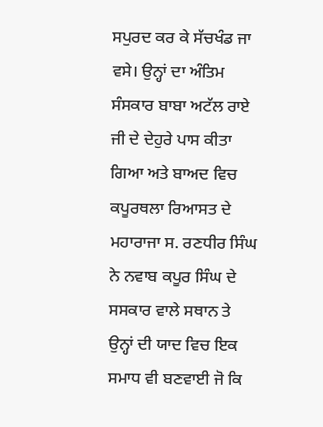ਸਪੁਰਦ ਕਰ ਕੇ ਸੱਚਖੰਡ ਜਾ ਵਸੇ। ਉਨ੍ਹਾਂ ਦਾ ਅੰਤਿਮ ਸੰਸਕਾਰ ਬਾਬਾ ਅਟੱਲ ਰਾਏ ਜੀ ਦੇ ਦੇਹੁਰੇ ਪਾਸ ਕੀਤਾ ਗਿਆ ਅਤੇ ਬਾਅਦ ਵਿਚ ਕਪੂਰਥਲਾ ਰਿਆਸਤ ਦੇ ਮਹਾਰਾਜਾ ਸ. ਰਣਧੀਰ ਸਿੰਘ ਨੇ ਨਵਾਬ ਕਪੂਰ ਸਿੰਘ ਦੇ ਸਸਕਾਰ ਵਾਲੇ ਸਥਾਨ ਤੇ ਉਨ੍ਹਾਂ ਦੀ ਯਾਦ ਵਿਚ ਇਕ ਸਮਾਧ ਵੀ ਬਣਵਾਈ ਜੋ ਕਿ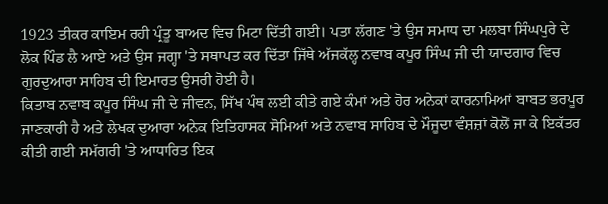1923 ਤੀਕਰ ਕਾਇਮ ਰਹੀ ਪ੍ਰੰਤੂ ਬਾਅਦ ਵਿਚ ਮਿਟਾ ਦਿੱਤੀ ਗਈ। ਪਤਾ ਲੱਗਣ 'ਤੇ ਉਸ ਸਮਾਧ ਦਾ ਮਲਬਾ ਸਿੰਘਪੁਰੇ ਦੇ ਲੋਕ ਪਿੰਡ ਲੈ ਆਏ ਅਤੇ ਉਸ ਜਗ੍ਹਾ 'ਤੇ ਸਥਾਪਤ ਕਰ ਦਿੱਤਾ ਜਿੱਥੇ ਅੱਜਕੱਲ੍ਹ ਨਵਾਬ ਕਪੂਰ ਸਿੰਘ ਜੀ ਦੀ ਯਾਦਗਾਰ ਵਿਚ ਗੁਰਦੁਆਰਾ ਸਾਹਿਬ ਦੀ ਇਮਾਰਤ ਉਸਰੀ ਹੋਈ ਹੈ।
ਕਿਤਾਬ ਨਵਾਬ ਕਪੂਰ ਸਿੰਘ ਜੀ ਦੇ ਜੀਵਨ, ਸਿੱਖ ਪੰਥ ਲਈ ਕੀਤੇ ਗਏ ਕੰਮਾਂ ਅਤੇ ਹੋਰ ਅਨੇਕਾਂ ਕਾਰਨਾਮਿਆਂ ਬਾਬਤ ਭਰਪੂਰ ਜਾਣਕਾਰੀ ਹੈ ਅਤੇ ਲੇਖਕ ਦੁਆਰਾ ਅਨੇਕ ਇਤਿਹਾਸਕ ਸੋਮਿਆਂ ਅਤੇ ਨਵਾਬ ਸਾਹਿਬ ਦੇ ਮੌਜੂਦਾ ਵੰਸ਼ਜ਼ਾਂ ਕੋਲੋਂ ਜਾ ਕੇ ਇਕੱਤਰ ਕੀਤੀ ਗਈ ਸਮੱਗਰੀ 'ਤੇ ਆਧਾਰਿਤ ਇਕ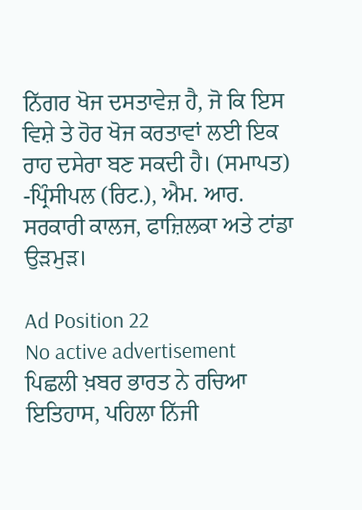ਨਿੱਗਰ ਖੋਜ ਦਸਤਾਵੇਜ਼ ਹੈ, ਜੋ ਕਿ ਇਸ ਵਿਸ਼ੇ ਤੇ ਹੋਰ ਖੋਜ ਕਰਤਾਵਾਂ ਲਈ ਇਕ ਰਾਹ ਦਸੇਰਾ ਬਣ ਸਕਦੀ ਹੈ। (ਸਮਾਪਤ)
-ਪ੍ਰਿੰਸੀਪਲ (ਰਿਟ.), ਐਮ. ਆਰ. ਸਰਕਾਰੀ ਕਾਲਜ, ਫਾਜ਼ਿਲਕਾ ਅਤੇ ਟਾਂਡਾ ਉੜਮੁੜ।

Ad Position 22
No active advertisement
ਪਿਛਲੀ ਖ਼ਬਰ ਭਾਰਤ ਨੇ ਰਚਿਆ ਇਤਿਹਾਸ, ਪਹਿਲਾ ਨਿੱਜੀ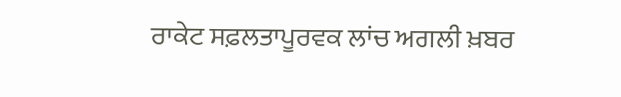ਰਾਕੇਟ ਸਫ਼ਲਤਾਪੂਰਵਕ ਲਾਂਚ ਅਗਲੀ ਖ਼ਬਰ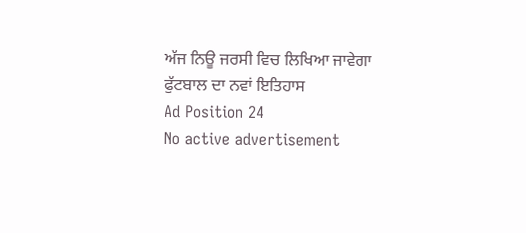ਅੱਜ ਨਿਊ ਜਰਸੀ ਵਿਚ ਲਿਖਿਆ ਜਾਵੇਗਾ ਫੁੱਟਬਾਲ ਦਾ ਨਵਾਂ ਇਤਿਹਾਸ
Ad Position 24
No active advertisement